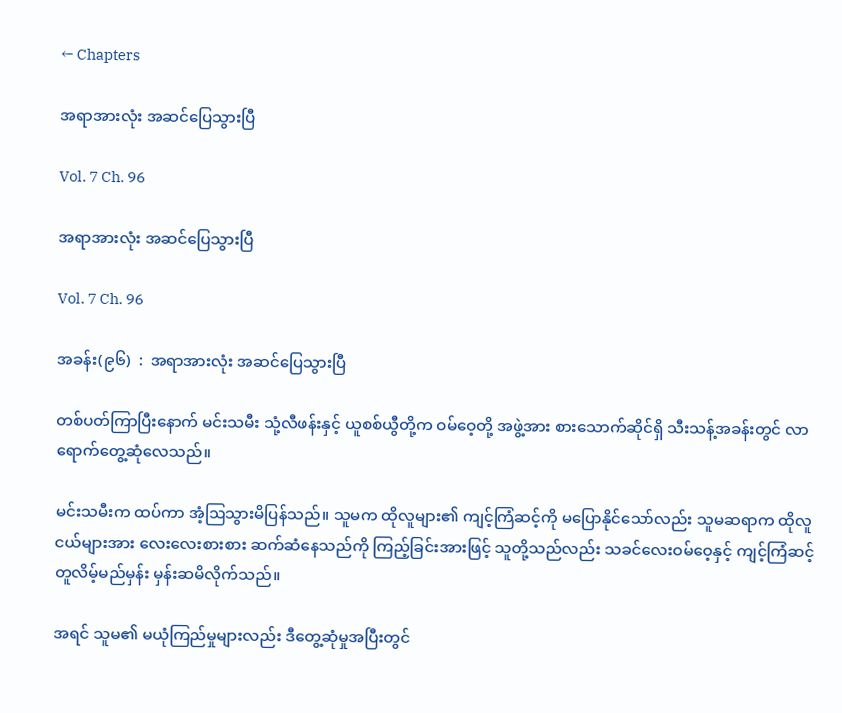← Chapters

အရာအားလုံး အဆင်ပြေသွားပြီ

Vol. 7 Ch. 96

အရာအားလုံး အဆင်ပြေသွားပြီ

Vol. 7 Ch. 96

အခန်း(၉၆)  :  အရာအားလုံး အဆင်ပြေသွားပြီ

တစ်ပတ်ကြာပြီးနောက် မင်းသမီး သုံ့လီဖန်းနှင့် ယူစစ်ယွီတို့က ဝမ်ဝေ့တို့ အဖွဲ့အား စားသောက်ဆိုင်ရှိ သီးသန့်အခန်းတွင် လာရောက်တွေ့ဆုံလေသည်။

မင်းသမီးက ထပ်ကာ အံ့ဩသွားမိပြန်သည်။ သူမက ထိုလူများ၏ ကျင့်ကြံဆင့်ကို မပြောနိုင်သော်လည်း သူမဆရာက ထိုလူငယ်များအား လေးလေးစားစား ဆက်ဆံနေသည်ကို ကြည့်ခြင်းအားဖြင့် သူတို့သည်လည်း သခင်လေးဝမ်ဝေ့နှင့် ကျင့်ကြံဆင့်တူလိမ့်မည်မှန်း မှန်းဆမိလိုက်သည်။

အရင် သူမ၏ မယုံကြည်မှုများလည်း ဒီတွေ့ဆုံမှုအပြီးတွင်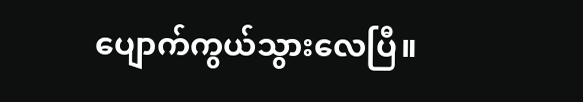ပျောက်ကွယ်သွားလေပြီ။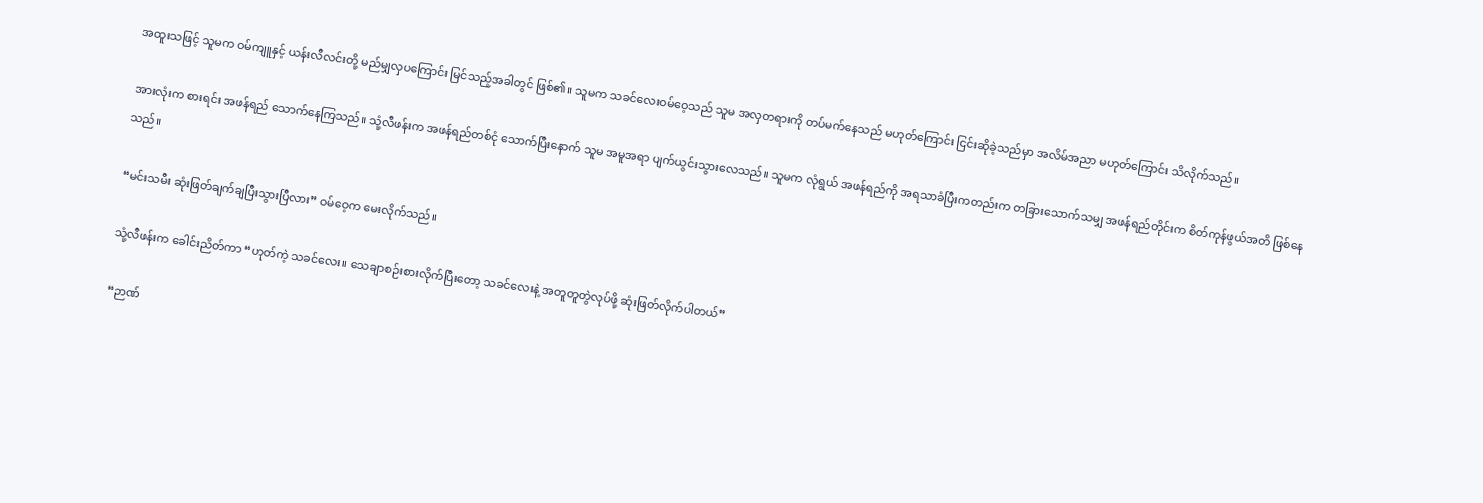အထူးသဖြင့် သူမက ဝမ်ကျူနှင့် ယန်းလီလင်းတို့ မည်မျှလှပကြောင်း မြင်သည့်အခါတွင် ဖြစ်၏။ သူမက သခင်လေးဝမ်ဝေ့သည် သူမ အလှတရားကို တပ်မက်နေသည် မဟုတ်ကြောင်း ငြင်းဆိုခဲ့သည်မှာ အလိမ်အညာ မဟုတ်ကြောင်း သိလိုက်သည်။

အားလုံးက စားရင်း အဖန်ရည် သောက်နေကြသည်။ သုံ့လီဖန်းက အဖန်ရည်တစ်ငုံ သောက်ပြီးနောက် သူမ အမူအရာ ပျက်ယွင်းသွားလေသည်။ သူမက လုံရွယ် အဖန်ရည်ကို အရသာခံပြီးကတည်းက တခြားသောက်သမျှ အဖန်ရည်တိုင်းက စိတ်ကုန်ဖွယ်အတိ ဖြစ်နေသည်။

“မင်းသမီး ဆုံးဖြတ်ချက်ချပြီးသွားပြီလား” ဝမ်ဝေ့က မေးလိုက်သည်။

သုံ့လီဖန်းက ခေါင်းညိတ်ကာ “ဟုတ်ကဲ့ သခင်လေး။ သေချာစဉ်းစားလိုက်ပြီးတော့ သခင်လေးနဲ့ အတူတူတွဲလုပ်ဖို့ ဆုံးဖြတ်လိုက်ပါတယ်”

“ဉာဏ်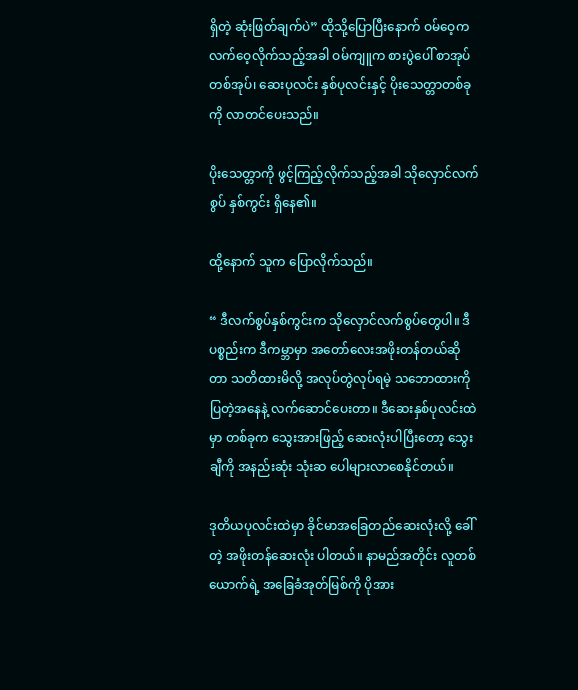ရှိတဲ့ ဆုံးဖြတ်ချက်ပဲ” ထိုသို့ပြောပြီးနောက် ဝမ်ဝေ့က လက်ဝေ့လိုက်သည့်အခါ ဝမ်ကျူက စားပွဲပေါ် စာအုပ်တစ်အုပ်၊ ဆေးပုလင်း နှစ်ပုလင်းနှင့် ပိုးသေတ္တာတစ်ခုကို လာတင်ပေးသည်။

ပိုးသေတ္တာကို ဖွင့်ကြည့်လိုက်သည့်အခါ သိုလှောင်လက်စွပ် နှစ်ကွင်း ရှိနေ၏။

ထို့နောက် သူက ပြောလိုက်သည်။

“ ဒီလက်စွပ်နှစ်ကွင်းက သိုလှောင်လက်စွပ်တွေပါ။ ဒီပစ္စည်းက ဒီကမ္ဘာမှာ အတော်လေးအဖိုးတန်တယ်ဆိုတာ သတိထားမိလို့ အလုပ်တွဲလုပ်ရမဲ့ သဘောထားကို ပြတဲ့အနေနဲ့ လက်ဆောင်ပေးတာ။ ဒီဆေးနှစ်ပုလင်းထဲမှာ တစ်ခုက သွေးအားဖြည့် ဆေးလုံးပါပြီးတော့ သွေးချီကို အနည်းဆုံး သုံးဆ ပေါများလာစေနိုင်တယ်။

ဒုတိယပုလင်းထဲမှာ ခိုင်မာအခြေတည်ဆေးလုံးလို့ ခေါ်တဲ့ အဖိုးတန်ဆေးလုံး ပါတယ်။ နာမည်အတိုင်း လူတစ်ယောက်ရဲ့ အခြေခံအုတ်မြစ်ကို ပိုအား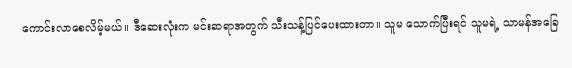ကောင်းလာစေလိမ့်မယ်။ ဒီဆေးလုံးက မင်းဆရာအတွက် သီးသန့်ပြင်ပေးထားတာ။ သူမ သောက်ပြီးရင် သူမရဲ့ သာမန်အခြေ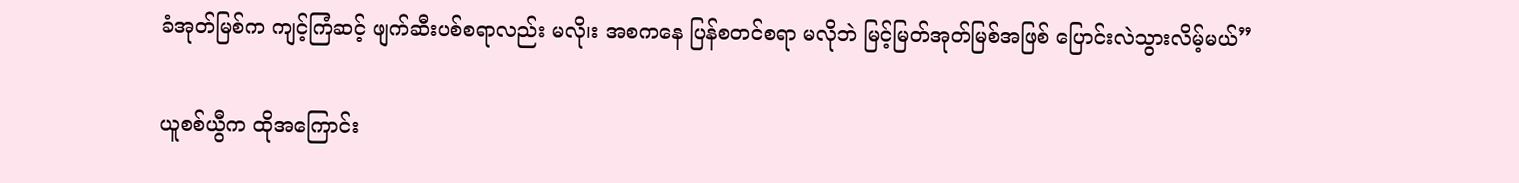ခံအုတ်မြစ်က ကျင့်ကြံဆင့် ဖျက်ဆီးပစ်စရာလည်း မလို၊း အစကနေ ပြန်စတင်စရာ မလိုဘဲ မြင့်မြတ်အုတ်မြစ်အဖြစ် ပြောင်းလဲသွားလိမ့်မယ်”

ယူစစ်ယွီက ထိုအကြောင်း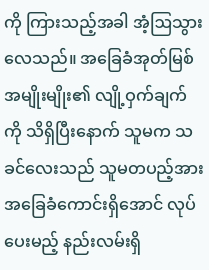ကို ကြားသည့်အခါ အံ့ဩသွားလေသည်။ အခြေခံအုတ်မြစ်အမျိုးမျိုး၏ လျို့ဝှက်ချက်ကို သိရှိပြီးနောက် သူမက သခင်လေးသည် သူမတပည့်အား အခြေခံကောင်းရှိအောင် လုပ်ပေးမည့် နည်းလမ်းရှိ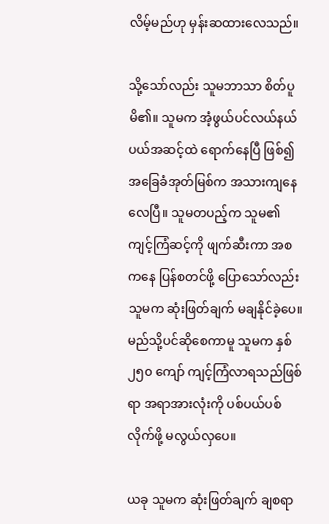လိမ့်မည်ဟု မှန်းဆထားလေသည်။

သို့သော်လည်း သူမဘာသာ စိတ်ပူမိ၏။ သူမက အံ့ဖွယ်ပင်လယ်နယ်ပယ်အဆင့်ထဲ ရောက်နေပြီ ဖြစ်၍ အခြေခံအုတ်မြစ်က အသားကျနေလေပြီ။ သူမတပည့်က သူမ၏ ကျင့်ကြံဆင့်ကို ဖျက်ဆီးကာ အစကနေ ပြန်စတင်ဖို့ ပြောသော်လည်း သူမက ဆုံးဖြတ်ချက် မချနိုင်ခဲ့ပေ။ မည်သို့ပင်ဆိုစေကာမူ သူမက နှစ် ၂၅၀ ကျော် ကျင့်ကြံလာရသည်ဖြစ်ရာ အရာအားလုံးကို ပစ်ပယ်ပစ်လိုက်ဖို့ မလွယ်လှပေ။

ယခု သူမက ဆုံးဖြတ်ချက် ချစရာ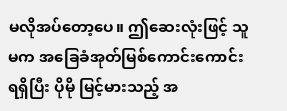မလိုအပ်တော့ပေ။ ဤဆေးလုံးဖြင့် သူမက အခြေခံအုတ်မြစ်ကောင်းကောင်း ရရှိပြီး ပိုမို မြင့်မားသည့် အ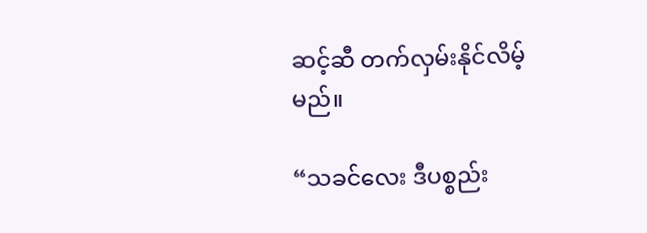ဆင့်ဆီ တက်လှမ်းနိုင်လိမ့်မည်။

“သခင်လေး ဒီပစ္စည်း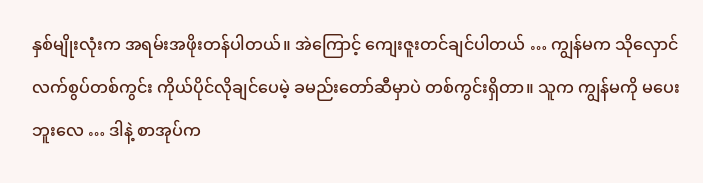နှစ်မျိုးလုံးက အရမ်းအဖိုးတန်ပါတယ်။ အဲကြောင့် ကျေးဇူးတင်ချင်ပါတယ် … ကျွန်မက သိုလှောင်လက်စွပ်တစ်ကွင်း ကိုယ်ပိုင်လိုချင်ပေမဲ့ ခမည်းတော်ဆီမှာပဲ တစ်ကွင်းရှိတာ။ သူက ကျွန်မကို မပေးဘူးလေ … ဒါနဲ့ စာအုပ်က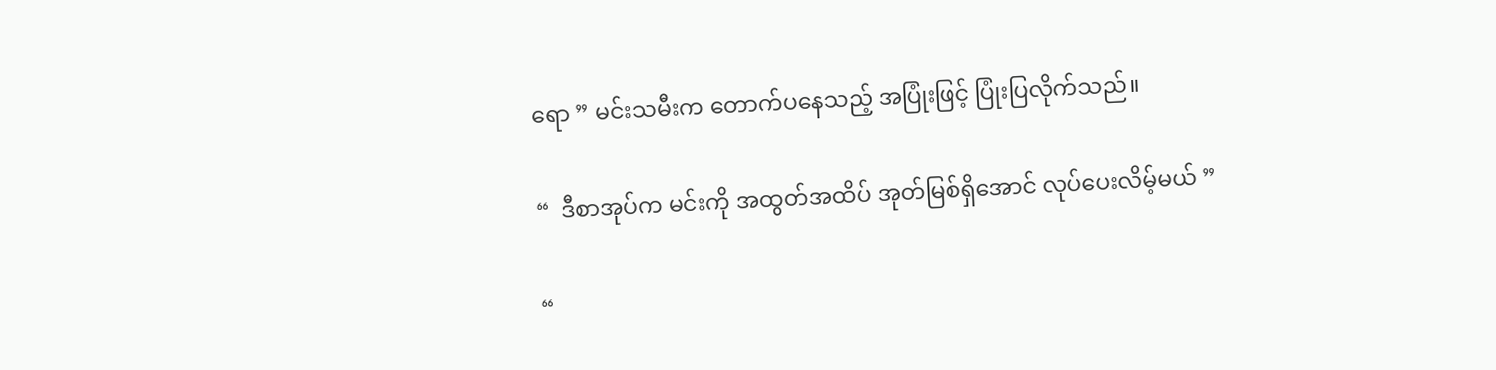ရော ” မင်းသမီးက တောက်ပနေသည့် အပြုံးဖြင့် ပြုံးပြလိုက်သည်။

“  ဒီစာအုပ်က မင်းကို အထွတ်အထိပ် အုတ်မြစ်ရှိအောင် လုပ်ပေးလိမ့်မယ် ”

“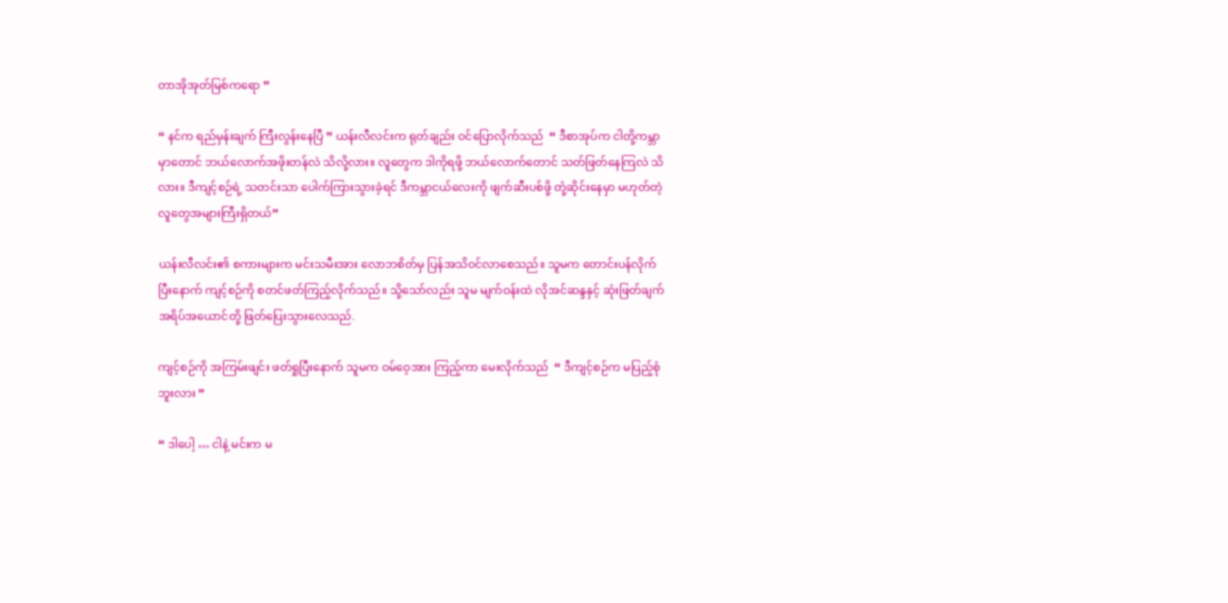တာအိုအုတ်မြစ်ကရော ”

“ နင်က ရည်မှန်းချက် ကြီးလွန်းနေပြီ ” ယန်းလီလင်းက ရုတ်ချည်း ဝင်ပြောလိုက်သည်  “ ဒီစာအုပ်က ငါတို့ကမ္ဘာမှာတောင် ဘယ်လောက်အဖိုးတန်လဲ သိလို့လား။ လူတွေက ဒါကိုရဖို့ ဘယ်လောက်တောင် သတ်ဖြတ်နေကြလဲ သိလား။ ဒီကျင့်စဉ်ရဲ့ သတင်းသာ ပေါက်ကြားသွားခဲ့ရင် ဒီကမ္ဘာငယ်လေးကို ဖျက်ဆီးပစ်ဖို့ တုံ့ဆိုင်းနေမှာ မဟုတ်တဲ့ လူတွေအများကြီးရှိတယ်”

ယန်းလီလင်း၏ စကားများက မင်းသမီးအား လောဘစိတ်မှ ပြန်အသိဝင်လာစေသည်။ သူမက တောင်းပန်လိုက်ပြီးနောက် ကျင့်စဉ်ကို စတင်ဖတ်ကြည့်လိုက်သည်။ သို့သော်လည်း သူမ မျက်ဝန်းထဲ လိုအင်ဆန္ဒနှင့် ဆုံးဖြတ်ချက် အရိပ်အယောင်တို့ ဖြတ်ပြေးသွားလေသည်.

ကျင့်စဉ်ကို အကြမ်းဖျင်း ဖတ်ရှုပြီးနောက် သူမက ဝမ်ဝေ့အား ကြည့်ကာ မေးလိုက်သည်  “ ဒီကျင့်စဉ်က မပြည့်စုံဘူးလား ”

“ ဒါပေါ့ … ငါနဲ့ မင်းက မ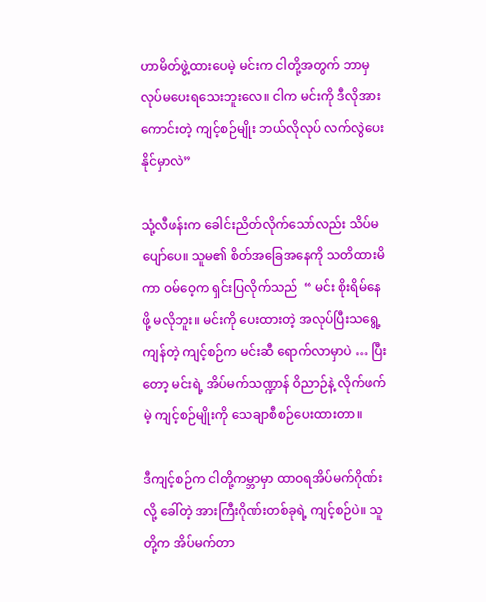ဟာမိတ်ဖွဲ့ထားပေမဲ့ မင်းက ငါတို့အတွက် ဘာမှလုပ်မပေးရသေးဘူးလေ။ ငါက မင်းကို ဒီလိုအားကောင်းတဲ့ ကျင့်စဉ်မျိုး ဘယ်လိုလုပ် လက်လွဲပေးနိုင်မှာလဲ”

သုံ့လီဖန်းက ခေါင်းညိတ်လိုက်သော်လည်း သိပ်မပျော်ပေ။ သူမ၏ စိတ်အခြေအနေကို သတိထားမိကာ ဝမ်ဝေ့က ရှင်းပြလိုက်သည်  “ မင်း စိုးရိမ်နေဖို့ မလိုဘူး။ မင်းကို ပေးထားတဲ့ အလုပ်ပြီးသရွေ့ ကျန်တဲ့ ကျင့်စဉ်က မင်းဆီ ရောက်လာမှာပဲ … ပြီးတော့ မင်းရဲ့ အိပ်မက်သဏ္ဍာန် ဝိညာဉ်နဲ့ လိုက်ဖက်မဲ့ ကျင့်စဉ်မျိုးကို သေချာစီစဉ်ပေးထားတာ။

ဒီကျင့်စဉ်က ငါတို့ကမ္ဘာမှာ ထာဝရအိပ်မက်ဂိုဏ်းလို့‌ ခေါ်တဲ့ အားကြီးဂိုဏ်းတစ်ခုရဲ့ ကျင့်စဉ်ပဲ။ သူတို့က အိပ်မက်တာ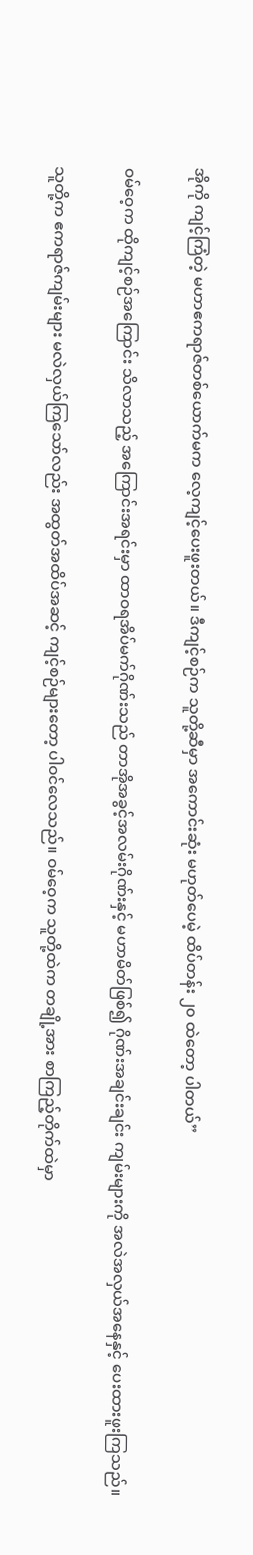အိုကို ကျင့်ကြံတဲ့ မဟာဧကရာဇ်တစ်ယောက်မက လေ့ကျင့်ပေးဖူးတယ်။ ဒီကျင့်စဉ်က သူတို့ဆီမှာ အကောင်းဆုံး မဟုတ်ပေမဲ့ ထိပ်တန်း ၂၀ ထဲတော့ ပါတယ်”

ဝမ်ဝေ့က ထိုကျင့်စဉ်အကြောင်း သိလာသည့် အကြောင်းအရင်းမှာ ထာဝရအိပ်မက်ဂိုဏ်းသည် တာအိုအခွင့်အလမ်းဂိုဏ်းနှင့် မဟာမိတ်ဖြစ်၍ ဂိုဏ်းအချင်းချင်း ကျမ်းများကို အလဲအလှယ်အနေနှင့် ပေးထားဖူးကြသည်။

သူတို့က ဧကရာဇ်ကျမ်းများ မလဲလှယ်ကြသော်လည်း အထွတ်အထိပ်အဆင့် ကျင့်စဉ်များတော့ ပါဝင်လေသည်။ ဝမ်ဝေ့က သူတို့ထဲက တချို့အား စာကြည့်တိုက်ထဲမှာ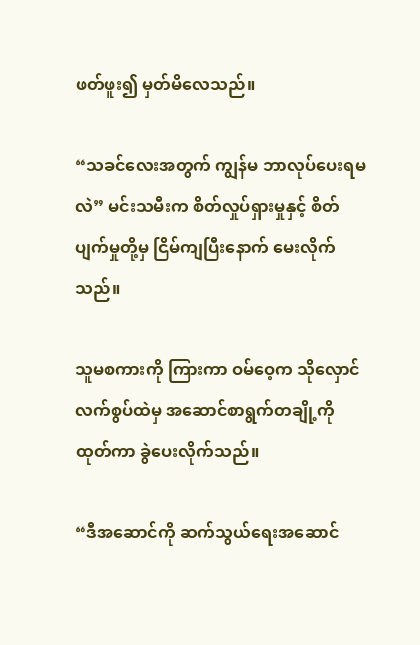ဖတ်ဖူး၍ မှတ်မိလေသည်။

“သခင်လေးအတွက် ကျွန်မ ဘာလုပ်ပေးရမလဲ” မင်းသမီးက စိတ်လှုပ်ရှားမှုနှင့် စိတ်ပျက်မှုတို့မှ ငြိမ်ကျပြီးနောက် မေးလိုက်သည်။

သူမစကားကို ကြားကာ ဝမ်ဝေ့က သိုလှောင်လက်စွပ်ထဲမှ အဆောင်စာရွက်တချို့ကို ထုတ်ကာ ခွဲပေးလိုက်သည်။

“ဒီအဆောင်ကို ဆက်သွယ်ရေးအဆောင်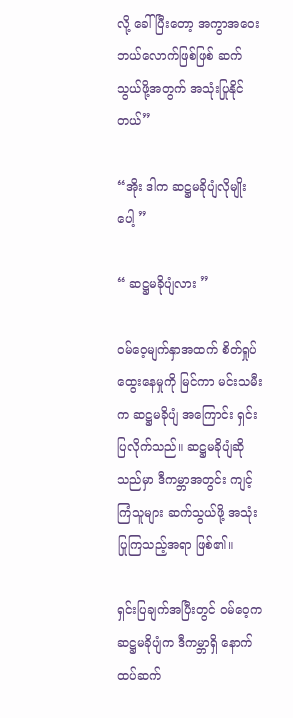လို့ ခေါ်ပြီးတော့ အကွာအဝေးဘယ်လောက်ဖြစ်ဖြစ် ဆက်သွယ်ဖို့အတွက် အသုံးပြုနိုင်တယ်”

“အိုး ဒါက ဆဋ္ဌမခိုပျံလိုမျိုးပေါ့ ”

“ ဆဋ္ဌမခိုပျံလား ”

ဝမ်ဝေ့မျက်နှာအထက် စိတ်ရှုပ်ထွေးနေမှုကို မြင်ကာ မင်းသမီးက ဆဋ္ဌမခိုပျံ အကြောင်း ရှင်းပြလိုက်သည်။ ဆဋ္ဌမခိုပျံဆိုသည်မှာ ဒီကမ္ဘာအတွင်း ကျင့်ကြံသူများ ဆက်သွယ်ဖို့ အသုံးပြုကြသည့်အရာ ဖြစ်၏။

ရှင်းပြချက်အပြီးတွင် ဝမ်ဝေ့က ဆဋ္ဌမခိုပျံက ဒီကမ္ဘာရှိ နောက်ထပ်ဆက်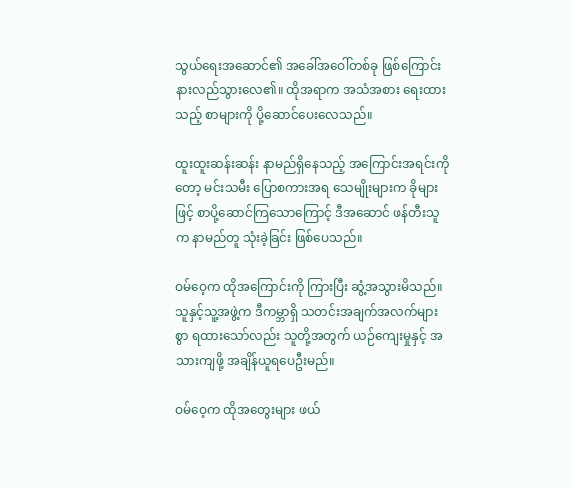သွယ်ရေးအဆောင်၏ အခေါ်အဝေါ်တစ်ခု ဖြစ်ကြောင်း နားလည်သွားလေ၏။ ထိုအရာက အသံအစား ရေးထားသည့် စာများကို ပို့ဆောင်ပေးလေသည်။

ထူးထူးဆန်းဆန်း နာမည်ရှိနေသည့် အကြောင်းအရင်းကိုတော့ မင်းသမီး ပြောစကားအရ သေမျိုးများက ခိုများဖြင့် စာပို့ဆောင်ကြသောကြောင့် ဒီအဆောင် ဖန်တီးသူက နာမည်တူ သုံးခဲ့ခြင်း ဖြစ်ပေသည်။

ဝမ်ဝေ့က ထိုအကြောင်းကို ကြားပြီး ဆွံ့အသွားမိသည်။ သူနှင့်သူ့အဖွဲ့က ဒီကမ္ဘာရှိ သတင်းအချက်အလက်များစွာ ရထားသော်လည်း သူတို့အတွက် ယဉ်ကျေးမှုနှင့် အသားကျဖို့ အချိန်ယူရပေဦးမည်။

ဝမ်ဝေ့က ထိုအတွေးများ ဖယ်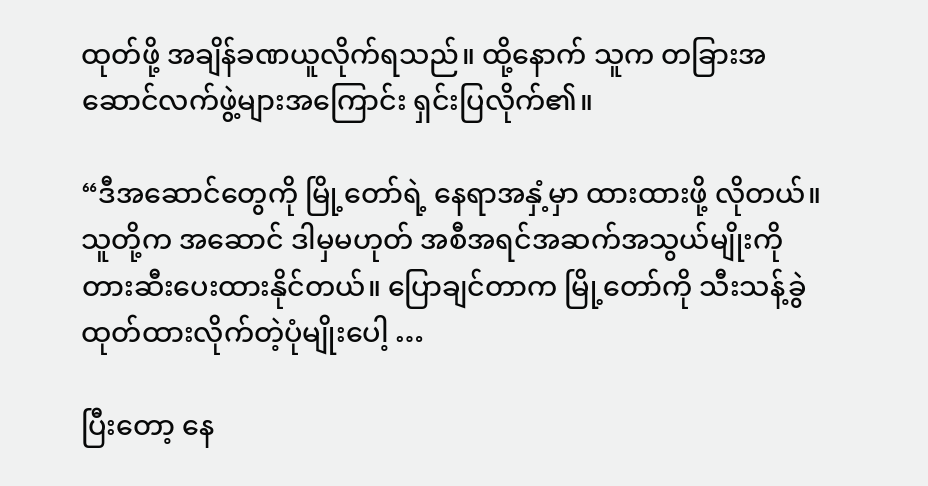ထုတ်ဖို့ အချိန်ခဏယူလိုက်ရသည်။ ထို့နောက် သူက တခြားအဆောင်လက်ဖွဲ့များအကြောင်း ရှင်းပြလိုက်၏။

“ဒီအဆောင်တွေကို မြို့တော်ရဲ့ နေရာအနှံ့မှာ ထားထားဖို့ လိုတယ်။ သူတို့က အဆောင် ဒါမှမဟုတ် အစီအရင်အဆက်အသွယ်မျိုးကို တားဆီးပေးထားနိုင်တယ်။ ပြောချင်တာက မြို့တော်ကို သီးသန့်ခွဲထုတ်ထားလိုက်တဲ့ပုံမျိုးပေါ့ …

ပြီးတော့ နေ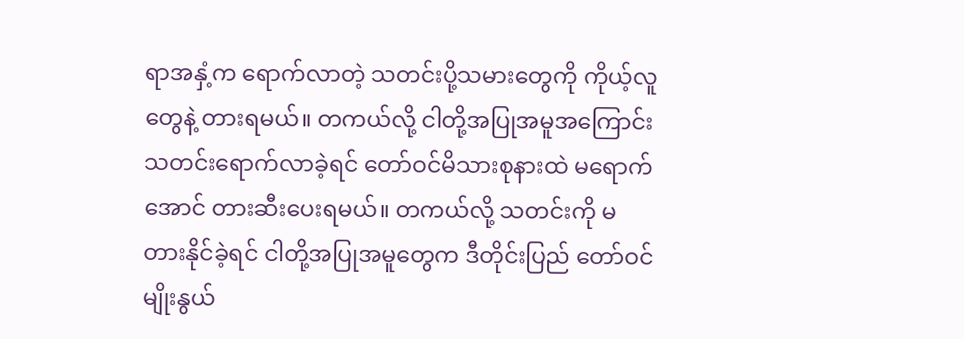ရာအနှံ့က ရောက်လာတဲ့ သတင်းပို့သမားတွေကို ကိုယ့်လူတွေနဲ့ တားရမယ်။ တကယ်လို့ ငါတို့အပြုအမူအကြောင်း သတင်းရောက်လာခဲ့ရင် တော်ဝင်မိသားစုနားထဲ မရောက်အောင် တားဆီးပေးရမယ်။ တကယ်လို့ သတင်းကို မတားနိုင်ခဲ့ရင် ငါတို့အပြုအမူတွေက ဒီတိုင်းပြည် တော်ဝင်မျိုးနွယ်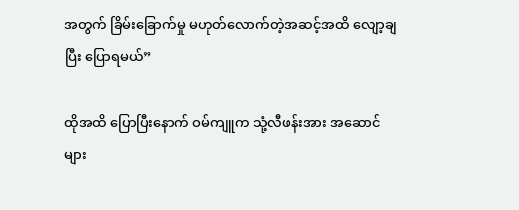အတွက် ခြိမ်းခြောက်မှု မဟုတ်လောက်တဲ့အဆင့်အထိ လျော့ချပြီး ပြောရမယ်”

ထိုအထိ ပြောပြီးနောက် ဝမ်ကျူက သုံ့လီဖန်းအား အဆောင်များ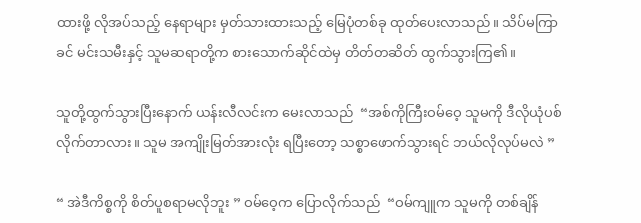ထားဖို့ လိုအပ်သည့် နေရာများ မှတ်သားထားသည့် မြေပုံတစ်ခု ထုတ်ပေးလာသည်။ သိပ်မကြာခင် မင်းသမီးနှင့် သူမဆရာတို့က စားသောက်ဆိုင်ထဲမှ တိတ်တဆိတ် ထွက်သွားကြ၏။

သူတို့ထွက်သွားပြီးနောက် ယန်းလီလင်းက မေးလာသည်  “အစ်ကိုကြီးဝမ်ဝေ့ သူမကို ဒီလိုယုံပစ်လိုက်တာလား။ သူမ အကျိုးမြတ်အားလုံး ရပြီးတော့ သစ္စာဖောက်သွားရင် ဘယ်လိုလုပ်မလဲ ”

“ အဲဒီကိစ္စကို စိတ်ပူစရာမလိုဘူး ” ဝမ်ဝေ့က ပြောလိုက်သည်  “ဝမ်ကျူက သူမကို တစ်ချိန်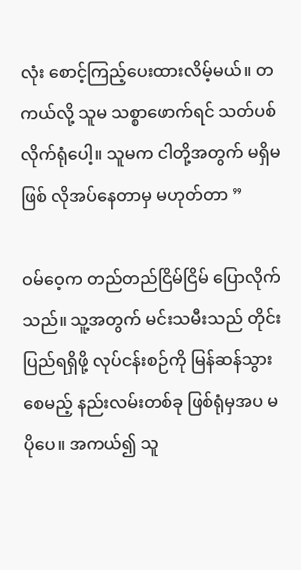လုံး စောင့်ကြည့်ပေးထားလိမ့်မယ်။ တကယ်လို့ သူမ သစ္စာဖောက်ရင် သတ်ပစ်လိုက်ရုံပေါ့။ သူမက ငါတို့အတွက် မရှိမဖြစ် လိုအပ်နေတာမှ မဟုတ်တာ ”

ဝမ်ဝေ့က တည်တည်ငြိမ်ငြိမ် ပြောလိုက်သည်။ သူ့အတွက် မင်းသမီးသည် တိုင်းပြည်ရရှိဖို့ လုပ်ငန်းစဉ်ကို မြန်ဆန်သွားစေမည့် နည်းလမ်းတစ်ခု ဖြစ်ရုံမှအပ မပိုပေ။ အကယ်၍ သူ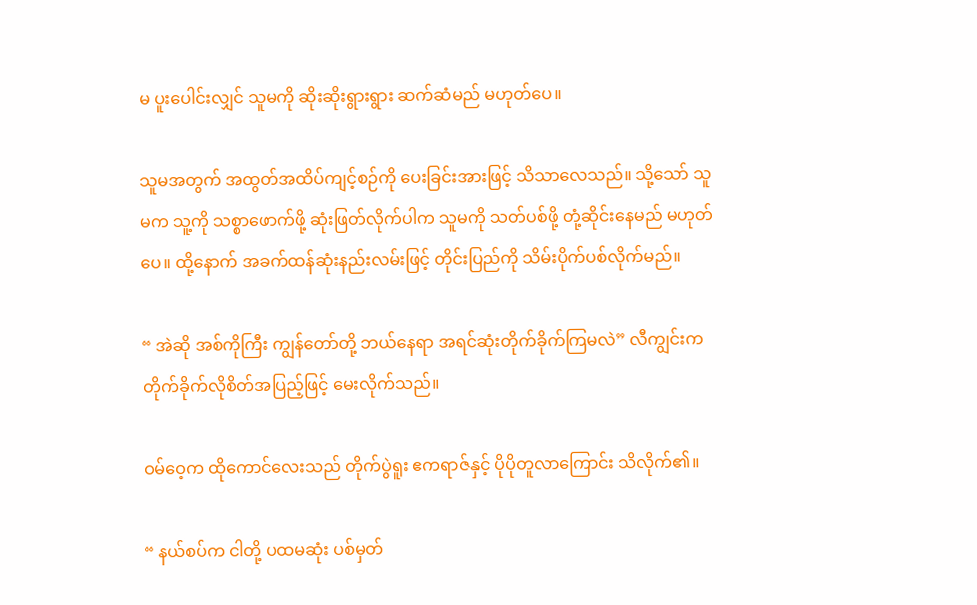မ ပူးပေါင်းလျှင် သူမကို ဆိုးဆိုးရွားရွား ဆက်ဆံမည် မဟုတ်ပေ။

သူမအတွက် အထွတ်အထိပ်ကျင့်စဉ်ကို ပေးခြင်းအားဖြင့် သိသာလေသည်။ သို့သော် သူမက သူ့ကို သစ္စာဖောက်ဖို့ ဆုံးဖြတ်လိုက်ပါက သူမကို သတ်ပစ်ဖို့ တုံ့ဆိုင်းနေမည် မဟုတ်ပေ။ ထို့နောက် အခက်ထန်ဆုံးနည်းလမ်းဖြင့် တိုင်းပြည်ကို သိမ်းပိုက်ပစ်လိုက်မည်။

“ အဲဆို အစ်ကိုကြီး ကျွန်တော်တို့ ဘယ်နေရာ အရင်ဆုံးတိုက်ခိုက်ကြမလဲ” လီကျွင်းက တိုက်ခိုက်လိုစိတ်အပြည့်ဖြင့် မေးလိုက်သည်။

ဝမ်ဝေ့က ထိုကောင်လေးသည် တိုက်ပွဲရူး ဧကရာဇ်နှင့် ပိုပိုတူလာကြောင်း သိလိုက်၏။

“ နယ်စပ်က ငါတို့ ပထမဆုံး ပစ်မှတ်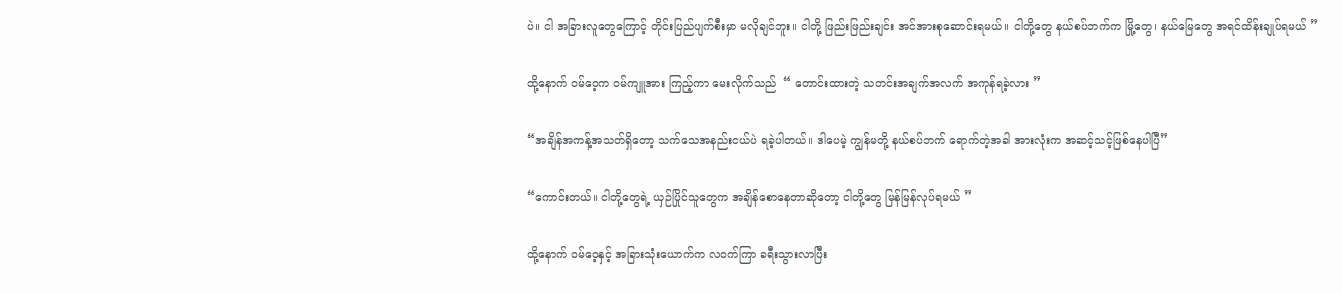ပဲ။ ငါ အခြားလူတွေကြောင့် တိုင်းပြည်ပျက်စီးမှာ မလိုချင်ဘူး။ ငါတို့ ဖြည်းဖြည်းချင်း အင်အားစုဆောင်းရမယ်။ ငါတို့တွေ နယ်စပ်ဘက်က မြို့တွေ၊ နယ်မြေတွေ အရင်ထိန်းချုပ်ရမယ် ”

ထို့နောက် ဝမ်ဝေ့က ဝမ်ကျူအား ကြည့်ကာ မေးလိုက်သည်  “ တောင်းထားတဲ့ သတင်းအချက်အလက် အကုန်ရခဲ့လား ”

“အချိန်အကန့်အသတ်ရှိတော့ သက်သေအနည်းငယ်ပဲ ရခဲ့ပါတယ်။ ဒါပေမဲ့ ကျွန်မတို့ နယ်စပ်ဘက် ရောက်တဲ့အခါ အားလုံးက အဆင့်သင့်ဖြစ်နေပါပြီ”

“ကောင်းတယ်။ ငါတို့တွေရဲ့ ယှဉ်ပြိုင်သူတွေက အချိန်စောနေတာဆိုတော့ ငါတို့တွေ မြန်မြန်လုပ်ရမယ် ”

ထို့နောက် ဝမ်ဝေ့နှင့် အခြားသုံးယောက်က လဝက်ကြာ ခရီးသွားလာပြီး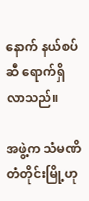နောက် နယ်စပ်ဆီ ရောက်ရှိလာသည်။

အဖွဲ့က သံမဏိတံတိုင်းမြို့ဟု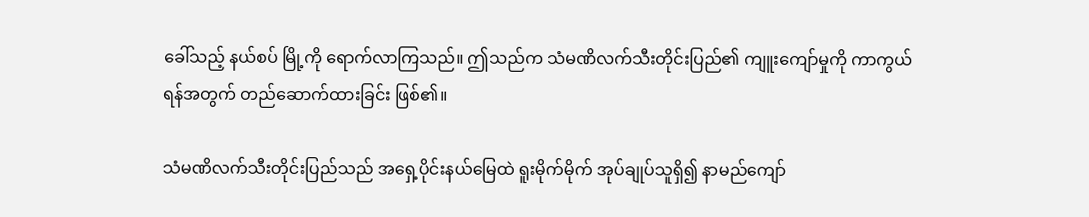ခေါ်သည့် နယ်စပ် မြို့ကို ရောက်လာကြသည်။ ဤသည်က သံမဏိလက်သီးတိုင်းပြည်၏ ကျူးကျော်မှုကို ကာကွယ်ရန်အတွက် တည်ဆောက်ထားခြင်း ဖြစ်၏။

သံမဏိလက်သီးတိုင်းပြည်သည် အရှေ့ပိုင်းနယ်မြေထဲ ရူးမိုက်မိုက် အုပ်ချုပ်သူရှိ၍ နာမည်ကျော်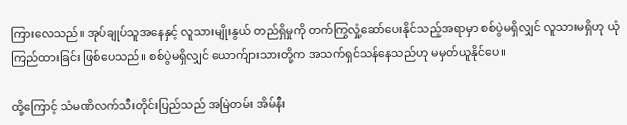ကြားလေသည်။ အုပ်ချုပ်သူအနေနှင့် လူသားမျိုးနွယ် တည်ရှိမှုကို တက်ကြွလှုံ့ဆော်ပေးနိုင်သည့်အရာမှာ စစ်ပွဲမရှိလျှင် လူသားမရှိဟု ယုံကြည်ထားခြင်း ဖြစ်ပေသည်။ စစ်ပွဲမရှိလျှင် ယောက်ျားသားတို့က အသက်ရှင်သန်နေသည်ဟု မမှတ်ယူနိုင်ပေ။

ထို့ကြောင့် သံမဏိလက်သီးတိုင်းပြည်သည် အမြဲတမ်း အိမ်နီး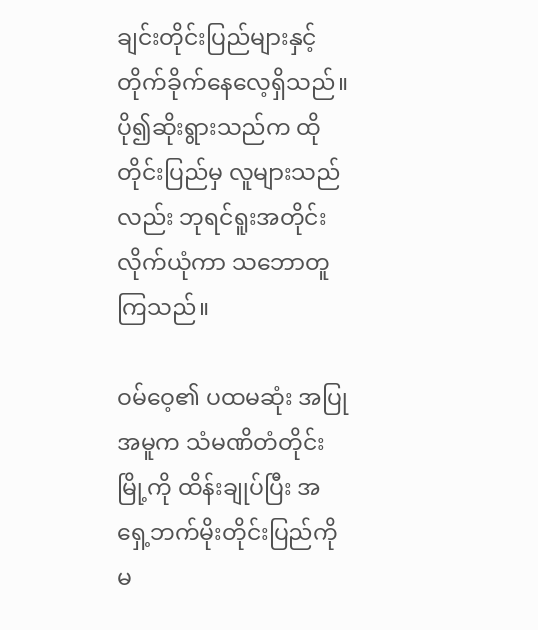ချင်းတိုင်းပြည်များနှင့် တိုက်ခိုက်နေလေ့ရှိသည်။ ပို၍ဆိုးရွားသည်က ထိုတိုင်းပြည်မှ လူများသည်လည်း ဘုရင်ရူးအတိုင်း လိုက်ယုံကာ သဘောတူကြသည်။

ဝမ်ဝေ့၏ ပထမဆုံး အပြုအမူက သံမဏိတံတိုင်းမြို့ကို ထိန်းချုပ်ပြီး အရှေ့ဘက်မိုးတိုင်းပြည်ကို မ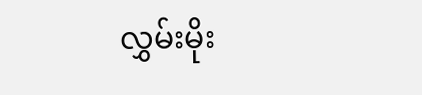လွှမ်းမိုး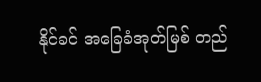နိုင်ခင် အခြေခံအုတ်မြစ် တည်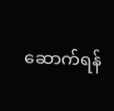ဆောက်ရန်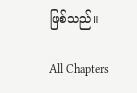ဖြစ်သည်။

All Chapters